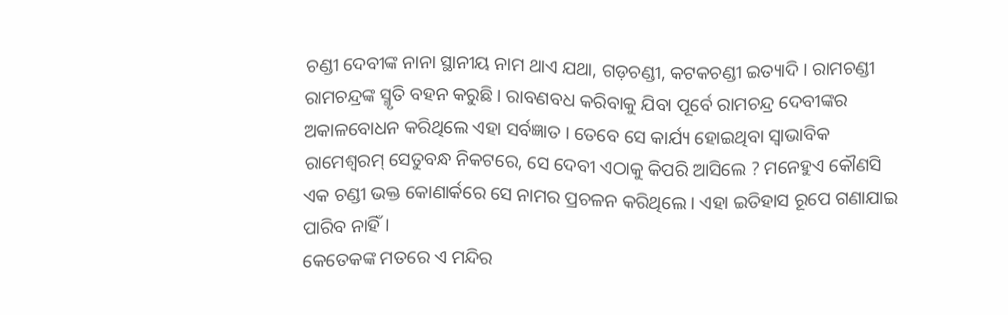ଚଣ୍ଡୀ ଦେବୀଙ୍କ ନାନା ସ୍ଥାନୀୟ ନାମ ଥାଏ ଯଥା, ଗଡ଼ଚଣ୍ଡୀ, କଟକଚଣ୍ଡୀ ଇତ୍ୟାଦି । ରାମଚଣ୍ଡୀ ରାମଚନ୍ଦ୍ରଙ୍କ ସ୍ମୃତି ବହନ କରୁଛି । ରାବଣବଧ କରିବାକୁ ଯିବା ପୂର୍ବେ ରାମଚନ୍ଦ୍ର ଦେବୀଙ୍କର ଅକାଳବୋଧନ କରିଥିଲେ ଏହା ସର୍ବଜ୍ଞାତ । ତେବେ ସେ କାର୍ଯ୍ୟ ହୋଇଥିବା ସ୍ୱାଭାବିକ ରାମେଶ୍ୱରମ୍ ସେତୁବନ୍ଧ ନିକଟରେ, ସେ ଦେବୀ ଏଠାକୁ କିପରି ଆସିଲେ ? ମନେହୁଏ କୌଣସି ଏକ ଚଣ୍ଡୀ ଭକ୍ତ କୋଣାର୍କରେ ସେ ନାମର ପ୍ରଚଳନ କରିଥିଲେ । ଏହା ଇତିହାସ ରୂପେ ଗଣାଯାଇ ପାରିବ ନାହିଁ ।
କେତେକଙ୍କ ମତରେ ଏ ମନ୍ଦିର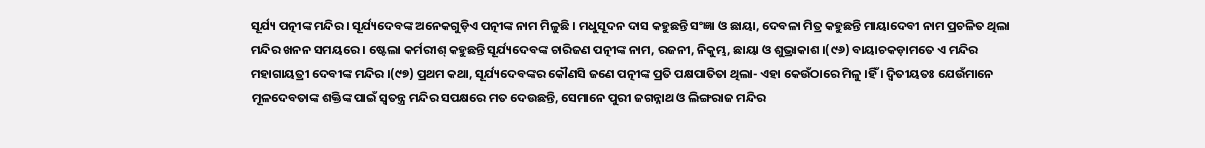ସୂର୍ଯ୍ୟ ପତ୍ନୀଙ୍କ ମନ୍ଦିର । ସୂର୍ଯ୍ୟଦେବଙ୍କ ଅନେକଗୁଡ଼ିଏ ପତ୍ନୀଙ୍କ ନାମ ମିଳୁଛି । ମଧୁସୂଦନ ଦାସ କହୁଛନ୍ତି ସଂଜ୍ଞା ଓ ଛାୟା, ଦେବଳା ମିତ୍ର କହୁଛନ୍ତି ମାୟାଦେବୀ ନାମ ପ୍ରଚଳିତ ଥିଲା ମନ୍ଦିର ଖନନ ସମୟରେ । ଷ୍ଟେଲା କର୍ମରୀଶ୍ କହୁଛନ୍ତି ସୂର୍ଯ୍ୟଦେବଙ୍କ ଚାରିଜଣ ପତ୍ନୀଙ୍କ ନାମ, ରଜନୀ, ନିକୁମ୍ଭ, ଛାୟା ଓ ଶୁଭ୍ରାକାଶ ।(୯୬) ବାୟାଚକଡ଼ାମତେ ଏ ମନ୍ଦିର ମହାଗାୟତ୍ରୀ ଦେବୀଙ୍କ ମନ୍ଦିର ।(୯୭) ପ୍ରଥମ କଥା, ସୂର୍ଯ୍ୟଦେବଙ୍କର କୌଣସି ଜଣେ ପତ୍ନୀଙ୍କ ପ୍ରତି ପକ୍ଷପାତିତା ଥିଲା- ଏହା କେଉଁଠାରେ ମିଳୁ ।ହିଁ । ଦ୍ୱିତୀୟତଃ ଯେଉଁମାନେ ମୂଳଦେବତାଙ୍କ ଶକ୍ତିଙ୍କ ପାଇଁ ସ୍ୱତନ୍ତ୍ର ମନ୍ଦିର ସପକ୍ଷରେ ମତ ଦେଉଛନ୍ତି, ସେମାନେ ପୁରୀ ଜଗନ୍ନାଥ ଓ ଲିଙ୍ଗରାଜ ମନ୍ଦିର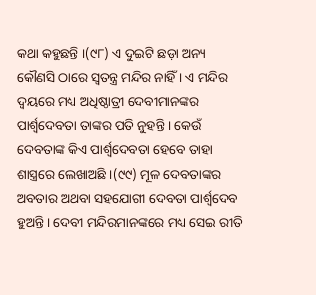କଥା କହୁଛନ୍ତି ।(୯୮) ଏ ଦୁଇଟି ଛଡ଼ା ଅନ୍ୟ କୌଣସି ଠାରେ ସ୍ୱତନ୍ତ୍ର ମନ୍ଦିର ନାହିଁ । ଏ ମନ୍ଦିର ଦ୍ୱୟରେ ମଧ୍ୟ ଅଧିଷ୍ଠାତ୍ରୀ ଦେବୀମାନଙ୍କର ପାର୍ଶ୍ୱଦେବତା ତାଙ୍କର ପତି ନୁହନ୍ତି । କେଉଁ ଦେବତାଙ୍କ କିଏ ପାର୍ଶ୍ୱଦେବତା ହେବେ ତାହା ଶାସ୍ତ୍ରରେ ଲେଖାଅଛି ।(୯୯) ମୂଳ ଦେବତାଙ୍କର ଅବତାର ଅଥବା ସହଯୋଗୀ ଦେବତା ପାର୍ଶ୍ୱଦେବ ହୁଅନ୍ତି । ଦେବୀ ମନ୍ଦିରମାନଙ୍କରେ ମଧ୍ୟ ସେଇ ରୀତି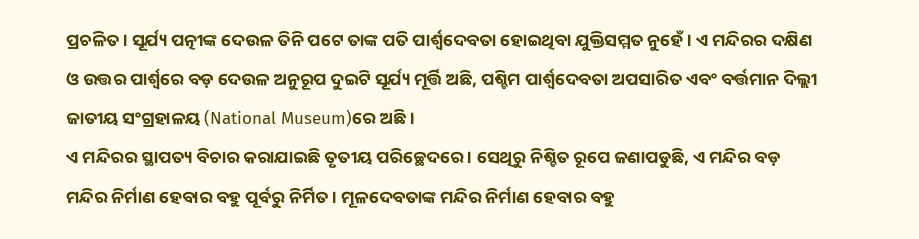ପ୍ରଚଳିତ । ସୂର୍ଯ୍ୟ ପତ୍ନୀଙ୍କ ଦେଉଳ ତିନି ପଟେ ତାଙ୍କ ପତି ପାର୍ଶ୍ୱଦେବତା ହୋଇଥିବା ଯୁକ୍ତିସମ୍ମତ ନୁହେଁ । ଏ ମନ୍ଦିରର ଦକ୍ଷିଣ ଓ ଉତ୍ତର ପାର୍ଶ୍ୱରେ ବଡ଼ ଦେଉଳ ଅନୁରୂପ ଦୁଇଟି ସୂର୍ଯ୍ୟ ମୂର୍ତ୍ତି ଅଛି, ପଶ୍ଚିମ ପାର୍ଶ୍ୱଦେବତା ଅପସାରିତ ଏବଂ ବର୍ତ୍ତମାନ ଦିଲ୍ଲୀ ଜାତୀୟ ସଂଗ୍ରହାଳୟ (National Museum)ରେ ଅଛି ।
ଏ ମନ୍ଦିରର ସ୍ଥାପତ୍ୟ ବିଚାର କରାଯାଇଛି ତୃତୀୟ ପରିଚ୍ଛେଦରେ । ସେଥିରୁ ନିଶ୍ଚିତ ରୂପେ ଜଣାପଡୁଛି, ଏ ମନ୍ଦିର ବଡ଼ ମନ୍ଦିର ନିର୍ମାଣ ହେବାର ବହୁ ପୂର୍ବରୁ ନିର୍ମିତ । ମୂଳଦେବତାଙ୍କ ମନ୍ଦିର ନିର୍ମାଣ ହେବାର ବହୁ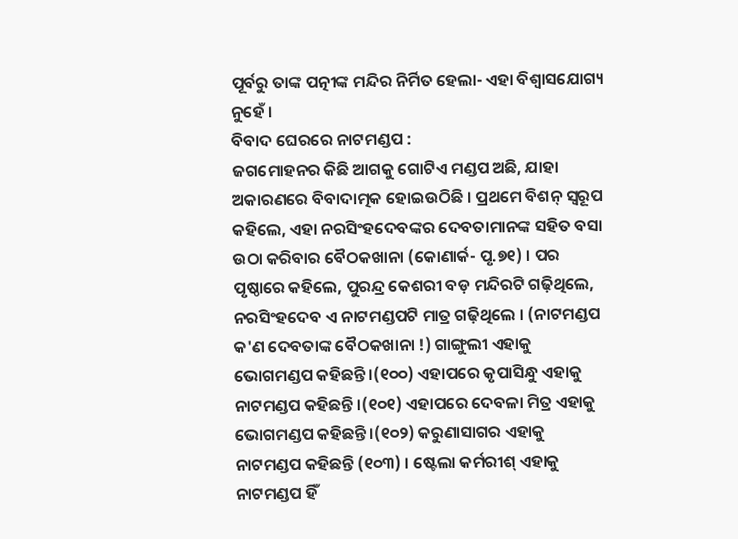ପୂର୍ବରୁ ତାଙ୍କ ପତ୍ନୀଙ୍କ ମନ୍ଦିର ନିର୍ମିତ ହେଲା- ଏହା ବିଶ୍ୱାସଯୋଗ୍ୟ ନୁହେଁ ।
ବିବାଦ ଘେରରେ ନାଟମଣ୍ଡପ :
ଜଗମୋହନର କିଛି ଆଗକୁ ଗୋଟିଏ ମଣ୍ଡପ ଅଛି, ଯାହା ଅକାରଣରେ ବିବାଦାତ୍ମକ ହୋଇଉଠିଛି । ପ୍ରଥମେ ବିଶନ୍ ସ୍ୱରୂପ କହିଲେ, ଏହା ନରସିଂହଦେବଙ୍କର ଦେବତାମାନଙ୍କ ସହିତ ବସା ଉଠା କରିବାର ବୈଠକଖାନା (କୋଣାର୍କ- ପୃ.୭୧) । ପର ପୃଷ୍ଠାରେ କହିଲେ, ପୁରନ୍ଦ୍ର କେଶରୀ ବଡ଼ ମନ୍ଦିରଟି ଗଢ଼ିଥିଲେ, ନରସିଂହଦେବ ଏ ନାଟମଣ୍ଡପଟି ମାତ୍ର ଗଢ଼ିଥିଲେ । (ନାଟମଣ୍ଡପ କ'ଣ ଦେବତାଙ୍କ ବୈଠକଖାନା !) ଗାଙ୍ଗୁଲୀ ଏହାକୁ ଭୋଗମଣ୍ଡପ କହିଛନ୍ତି ।(୧୦୦) ଏହାପରେ କୃପାସିନ୍ଧୁ ଏହାକୁ ନାଟମଣ୍ଡପ କହିଛନ୍ତି ।(୧୦୧) ଏହାପରେ ଦେବଳା ମିତ୍ର ଏହାକୁ ଭୋଗମଣ୍ଡପ କହିଛନ୍ତି ।(୧୦୨) କରୁଣାସାଗର ଏହାକୁ ନାଟମଣ୍ଡପ କହିଛନ୍ତି (୧୦୩) । ଷ୍ଟେଲା କର୍ମରୀଶ୍ ଏହାକୁ ନାଟମଣ୍ଡପ ହିଁ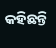କହିଛନ୍ତି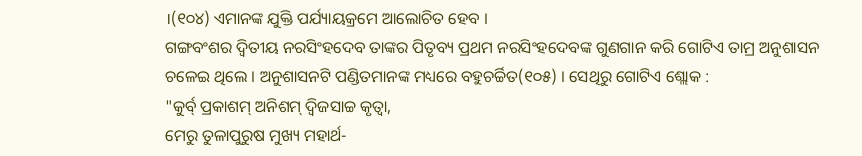।(୧୦୪) ଏମାନଙ୍କ ଯୁକ୍ତି ପର୍ଯ୍ୟାୟକ୍ରମେ ଆଲୋଚିତ ହେବ ।
ଗଙ୍ଗବଂଶର ଦ୍ୱିତୀୟ ନରସିଂହଦେବ ତାଙ୍କର ପିତୃବ୍ୟ ପ୍ରଥମ ନରସିଂହଦେବଙ୍କ ଗୁଣଗାନ କରି ଗୋଟିଏ ତାମ୍ର ଅନୁଶାସନ ଚଳେଇ ଥିଲେ । ଅନୁଶାସନଟି ପଣ୍ଡିତମାନଙ୍କ ମଧ୍ୟରେ ବହୁଚର୍ଚ୍ଚିତ(୧୦୫) । ସେଥିରୁ ଗୋଟିଏ ଶ୍ଲୋକ :
"କୁର୍ବ୍ ପ୍ରକାଶମ୍ ଅନିଶମ୍ ଦ୍ୱିଜସାଚ୍ଚ କୃତ୍ୱା,
ମେରୁ ତୁଳାପୁରୁଷ ମୁଖ୍ୟ ମହାର୍ଥ-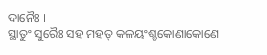ଦାନୈଃ ।
ସ୍ଥାତୁଂ ସୁରୈଃ ସହ ମହତ୍ କଳୟଂଶ୍ଚକୋଣାକୋଣେ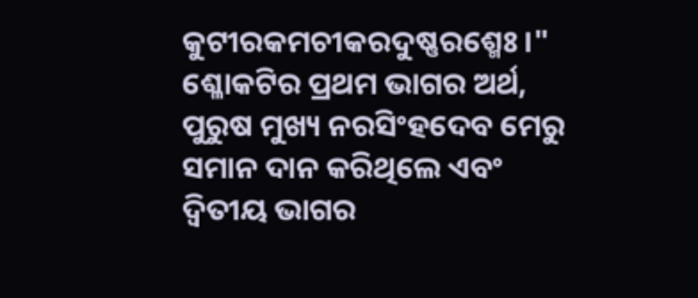କୁଟୀରକମଚୀକରଦୁଷ୍ଣରଶ୍ମେଃ ।"
ଶ୍ଳୋକଟିର ପ୍ରଥମ ଭାଗର ଅର୍ଥ, ପୁରୁଷ ମୁଖ୍ୟ ନରସିଂହଦେବ ମେରୁ ସମାନ ଦାନ କରିଥିଲେ ଏବଂ ଦ୍ୱିତୀୟ ଭାଗର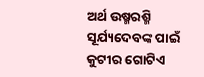ଅର୍ଥ ଉଷ୍ମରଶ୍ମି ସୂର୍ଯ୍ୟଦେବଙ୍କ ପାଇଁ କୁଟୀର ଗୋଟିଏ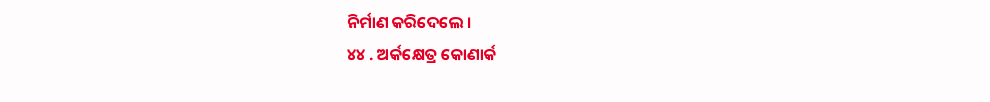ନିର୍ମାଣ କରିଦେଲେ ।
୪୪ . ଅର୍କକ୍ଷେତ୍ର କୋଣାର୍କ